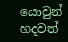යොවුන් හදවත්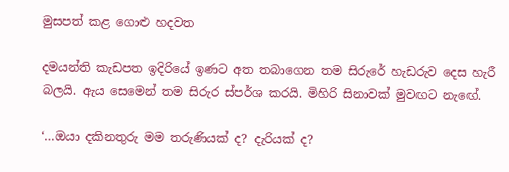මුසපත් කළ ගොළු හදවත

දමයන්ති කැඩපත ඉදිරියේ ඉණට අත තබාගෙන තම සිරුරේ හැඩරුව දෙස හැරී බලයි. ඇය සෙමෙන් තම සිරුර ස්පර්ශ කරයි. මිහිරි සිනාවක් මුවඟට නැඟේ.

‘…ඔයා දකිනතුරු මම තරුණියක් ද? දැරියක් ද?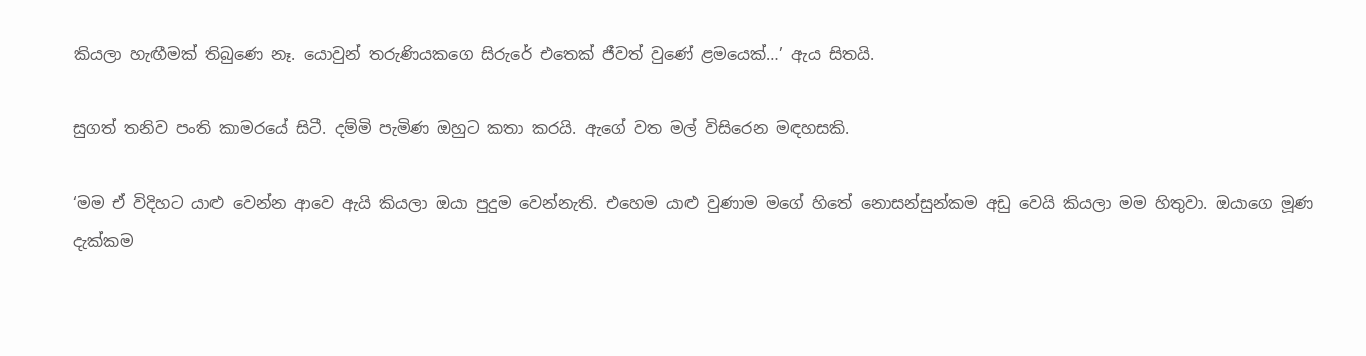කියලා හැඟීමක් තිබුණෙ නෑ. යොවුන් තරුණියකගෙ සිරුරේ එතෙක් ජීවත් වුණේ ළමයෙක්…’ ඇය සිතයි.

සුගත් තනිව පංති කාමරයේ සිටී. දම්මි පැමිණ ඔහුට කතා කරයි. ඇගේ වත මල් විසිරෙන මඳහසකි.

‘මම ඒ විදිහට ‍යාළු වෙන්න ආවෙ ඇයි කියලා ඔයා පුදුම වෙන්නැති. එහෙම යාළු වුණාම මගේ හිතේ නොසන්සුන්කම අඩු වෙයි කියලා මම හිතුවා. ඔයාගෙ මූණ දැක්කම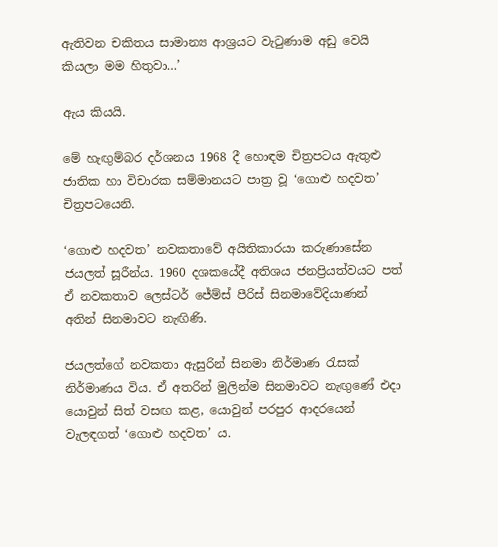ඇතිවන චකිතය සාමාන්‍ය ආශ්‍රයට වැටුණාම අඩු වෙයි කියලා මම හිතුවා…’

ඇය කියයි.

මේ හැඟුම්බර දර්ශනය 1968 දී හොඳම චිත්‍රපටය ඇතුළු ජාතික හා විචාරක සම්මානයට පාත්‍ර වූ ‘ගොළු හදවත’ චිත්‍රපටයෙනි.

‘ගොළු හදවත’ නවකතාවේ අයිතිකාරයා කරුණාසේන ජයලත් සූරීන්ය. 1960 දශකයේදී අතිශය ජනප්‍රියත්වයට පත් ඒ නවකතාව ලෙස්ටර් ජේම්ස් පීරිස් සිනමාවේදියාණන් අතින් සිනමාවට නැඟිණි.

ජයලත්ගේ නවකතා ඇසුරින් සිනමා නිර්මාණ රැසක් නිර්මාණය විය. ඒ අතරින් මුලින්ම සිනමාවට නැඟුණේ එදා යොවුන් සිත් වසඟ කළ, යොවුන් පරපුර ආදරයෙන් වැලඳගත් ‘ගොළු හදවත’ ය.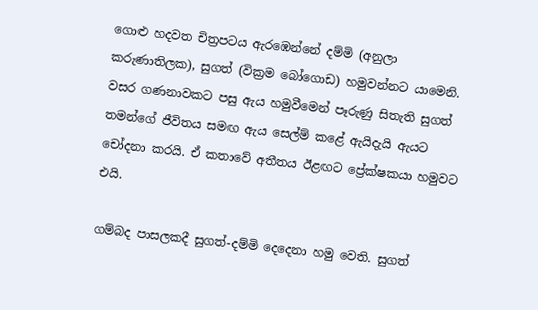ගොළු හදවත චිත්‍රපටය ඇරඹෙන්නේ දම්මි (අනුලා කරුණාතිලක), සුගත් (වික්‍රම බෝගොඩ) හමුවන්නට යාමෙනි. වසර ගණනාවකට පසු ඇය හමුවීමෙන් පෑරුණු සිතැති සුගත් තමන්ගේ ජීවිතය සමඟ ඇය සෙල්ම් කළේ ඇයිදැයි ඇයට චෝදනා කරයි. ඒ කතාවේ අතීතය ඊළඟට ප්‍රේක්ෂකයා හමුවට එයි.

ගම්බද පාසලකදී සුගත්-දම්මි දෙදෙනා හමු වෙති. සුගත්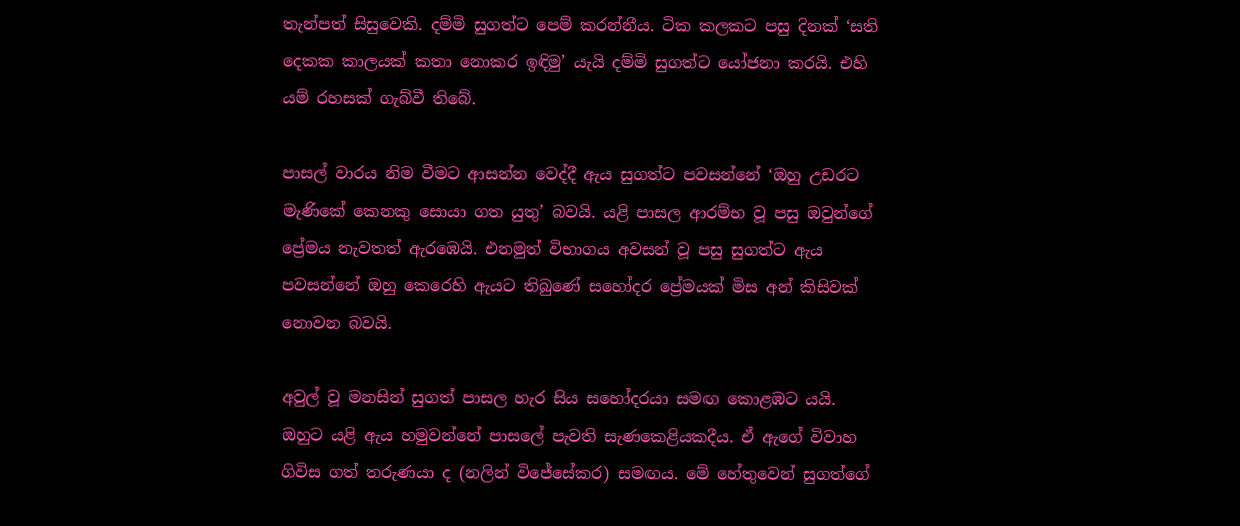තැන්පත් සිසුවෙකි. දම්මි සුගත්ට පෙම් කරන්නීය. ටික කලකට පසු දිනක් ‘සති දෙකක කාලයක් කතා නොකර ඉඳිමු’ යැයි දම්මි සුගත්ට යෝජනා කරයි. එහි යම් රහසක් ගැබ්වී තිබේ.

පාසල් වාරය නිම වීමට ආසන්න වෙද්දී ඇය සුගත්ට පවසන්නේ ‘ඔහු උඩරට මැණිකේ කෙනකු සොයා ගත යුතු’ බවයි. යළි පාසල ආරම්භ වූ පසු ඔවුන්ගේ ප්‍රේමය නැවතත් ඇරඹෙයි. එනමුත් විභාගය අවසන් වූ පසු සුගත්ට ඇය පවසන්නේ ඔහු කෙරෙහි ඇයට තිබුණේ සහෝදර ප්‍රේමයක් මිස අන් කිසිවක් නොවන බවයි.

අවුල් වූ මනසින් සුගත් පාසල හැර සිය සහෝදරයා සමඟ කොළඹට යයි. ඔහුට යළි ඇය හමුවන්නේ පාසලේ පැවති සැණකෙළියකදීය. ඒ ඇගේ විවාහ ගිවිස ගත් තරුණයා ද (නලින් විජේසේකර) සමඟය. මේ හේතුවෙන් සුගත්ගේ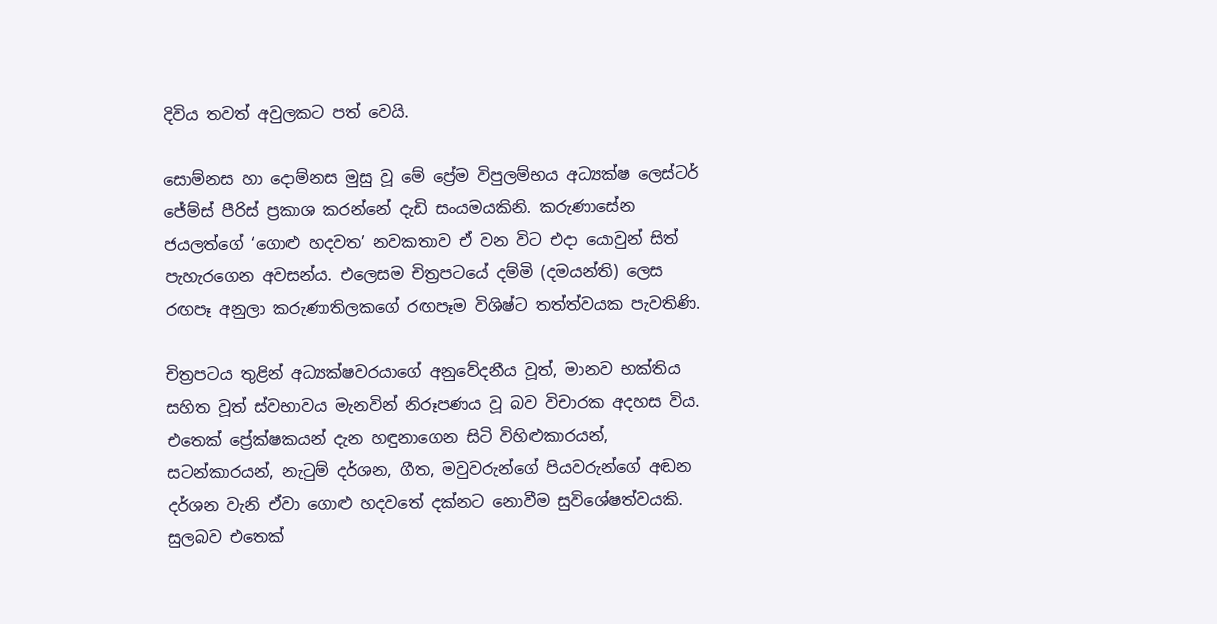දිවිය තවත් අවුලකට පත් වෙයි.

සොම්නස හා දොම්නස මුසු වූ මේ ප්‍රේම විපුලම්භය අධ්‍යක්ෂ ලෙස්ටර් ජේම්ස් පීරිස් ප්‍රකාශ කරන්නේ දැඩි සංයමයකිනි. කරුණාසේන ජයලත්ගේ ‘ගොළු හදවත’ නවකතාව ඒ වන විට එදා යොවුන් සිත් පැහැරගෙන අවසන්ය. එලෙසම චිත්‍රපටයේ දම්මි (දමයන්ති) ලෙස රඟපෑ අනුලා කරුණාතිලකගේ රඟපෑම විශිෂ්ට තත්ත්වයක පැවතිණි.

චිත්‍රපටය තුළින් අධ්‍යක්ෂවරයාගේ අනුවේදනීය වූත්, මානව භක්තිය සහිත වූත් ස්වභාවය මැනවින් නිරූපණය වූ බව විචාරක අදහස විය. එතෙක් ප්‍රේක්ෂකයන් දැන හඳුනාගෙන සිටි විහිළුකාරයන්, සටන්කාරයන්, නැටුම් දර්ශන, ගීත, මවුවරුන්ගේ පියවරුන්ගේ අඬන දර්ශන වැනි ඒවා ගොළු හදවතේ දක්නට නොවීම සුවිශේෂත්වයකි. සුලබව එතෙක්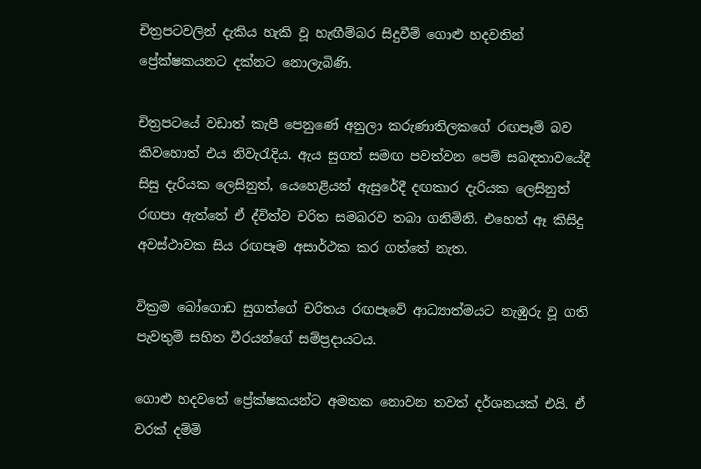චිත්‍රපටවලින් දැකිය හැකි වූ හැඟීම්බර සිදුවීම් ගොළු හදවතින් ප්‍රේක්ෂකයනට දක්නට නොලැබිණි.

චිත්‍රපටයේ වඩාත් කැපී පෙනුණේ අනුලා කරුණාතිලකගේ රඟපෑම් බව කිවහොත් එය නිවැරැදිය. ඇය සුගත් සමඟ පවත්වන පෙම් සබඳතාවයේදී සිසු දැරියක ලෙසිනුත්, යෙහෙළියන් ඇසුරේදී දඟකාර දැරියක ලෙසිනුත් රඟපා ඇත්තේ ඒ ද්විත්ව චරිත සමබරව තබා ගනිමිනි. එහෙත් ඈ කිසිදු අවස්ථාවක සිය රඟපෑම අසාර්ථක කර ගත්තේ නැත.

වික්‍රම බෝගොඩ සුගත්ගේ චරිතය රඟපෑවේ ආධ්‍යාත්මයට නැඹුරු වූ ගති පැවතුම් සහිත වීරයන්ගේ සම්ප්‍රදායටය.

ගොළු හදවතේ ප්‍රේක්ෂකයන්ට අමතක නොවන තවත් දර්ශනයක් එයි. ඒ වරක් දම්මි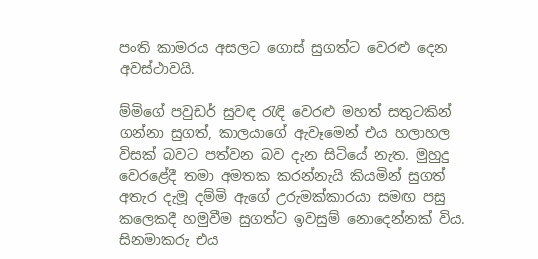පංති කාමරය අසලට ගොස් සුගත්ට වෙරළු දෙන අවස්ථාවයි.

ම්මිගේ පවුඩර් සුවඳ රැඳි වෙරළු මහත් සතුටකින් ගන්නා සුගත්, කාලයාගේ ඇවෑමෙන් එය හලාහල විසක් බවට පත්වන බව දැන සිටියේ නැත. මුහුදු වෙරළේදී තමා අමතක කරන්නැයි කියමින් සුගත් අතැර දැමූ දම්මි ඇගේ උරුමක්කාරයා සමඟ පසු කලෙකදී හමුවීම සුගත්ට ඉවසුම් නොදෙන්නක් විය. සිනමාකරු එය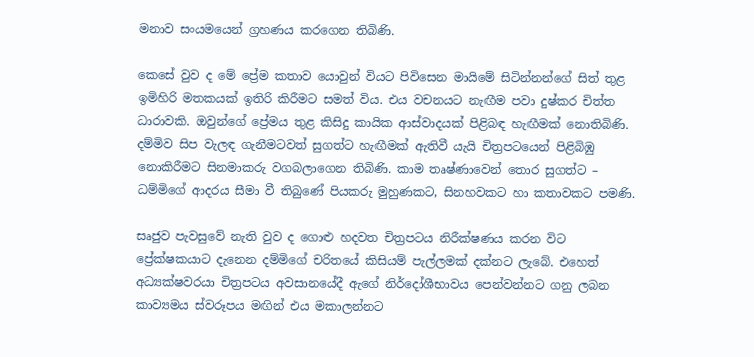මනාව සංයමයෙන් ග්‍රහණය කරගෙන තිබිණි.

කෙසේ වුව ද මේ ප්‍රේම කතාව යොවුන් වියට පිවිසෙන මායිමේ සිටින්නන්ගේ සිත් තුළ ඉමිහිරි මතකයක් ඉතිරි කිරීමට සමත් විය. එය වචනයට නැඟීම පවා දුෂ්කර චිත්ත ධාරාවකි. ඔවුන්ගේ ප්‍රේමය තුළ කිසිදු කායික ආස්වාදයක් පිළිබඳ හැඟීමක් නොතිබිණි. දම්මිව සිප වැලඳ ගැනීමටවත් සුගත්ට හැඟීමක් ඇතිවී යැයි චිත්‍රපටයෙන් පිළිබිඹු නොකිරීමට සිනමාකරු වගබලාගෙන තිබිණි. කාම තෘෂ්ණාවෙන් තොර සුගත්ට – ධම්මිගේ ආදරය සීමා වී තිබුණේ පියකරු මුහුණකට, සිනහවකට හා කතාවකට පමණි.

සෘජුව පැවසුවේ නැති වුව ද ගොළු හදවත චිත්‍රපටය නිරීක්ෂණය කරන විට ප්‍රේක්ෂකයාට දැනෙන දම්මිගේ චරිතයේ කිසියම් පැල්ලමක් දක්නට ලැබේ. එහෙත් අධ්‍යක්ෂවරයා චිත්‍රපටය අවසානයේදී ඇගේ නිර්දෝශීභාවය පෙන්වන්නට ගනු ලබන කාව්‍යමය ස්වරූපය මඟින් එය මකාලන්නට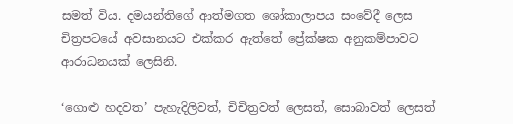සමත් විය. දමයන්තිගේ ආත්මගත ශෝකාලාපය සංවේදී ලෙස චිත්‍රපටයේ අවසානයට එක්කර ඇත්තේ ප්‍රේක්ෂක අනුකම්පාවට ආරාධනයක් ලෙසිනි.

‘ගොළු හදවත’ පැහැදිලිවත්, චිචිත්‍රවත් ලෙසත්, සොබාවත් ලෙසත්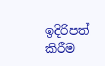ඉදිරිපත් කිරීම‍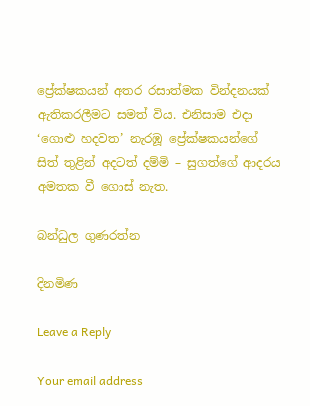ප්‍රේක්ෂකයන් අතර රසාත්මක වින්දනයක් ඇතිකරලීමට සමත් විය. එනිසාම එදා ‘ගොළු හදවත’ නැරඹූ ප්‍රේක්ෂකයන්ගේ සිත් තුළින් අදටත් දම්මි – සුගත්ගේ ආදරය අමතක වී ගොස් නැත.

බන්ධුල ගුණරත්න

දිනමිණ

Leave a Reply

Your email address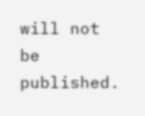will not be published.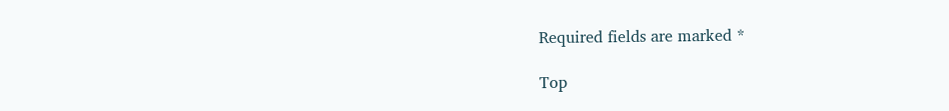Required fields are marked *

Top